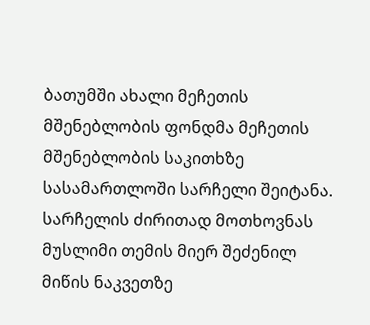ბათუმში ახალი მეჩეთის მშენებლობის ფონდმა მეჩეთის მშენებლობის საკითხზე სასამართლოში სარჩელი შეიტანა. სარჩელის ძირითად მოთხოვნას მუსლიმი თემის მიერ შეძენილ მიწის ნაკვეთზე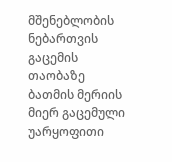მშენებლობის ნებართვის გაცემის თაობაზე ბათმის მერიის მიერ გაცემული უარყოფითი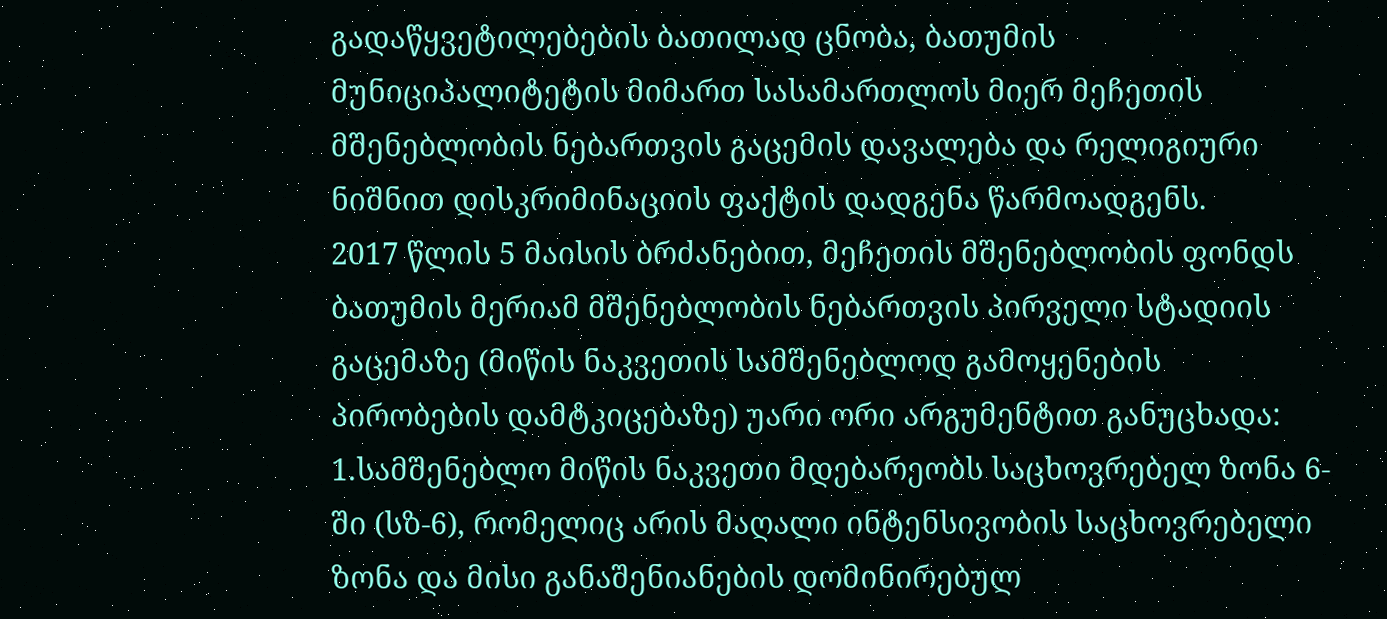გადაწყვეტილებების ბათილად ცნობა, ბათუმის მუნიციპალიტეტის მიმართ სასამართლოს მიერ მეჩეთის მშენებლობის ნებართვის გაცემის დავალება და რელიგიური ნიშნით დისკრიმინაციის ფაქტის დადგენა წარმოადგენს.
2017 წლის 5 მაისის ბრძანებით, მეჩეთის მშენებლობის ფონდს ბათუმის მერიამ მშენებლობის ნებართვის პირველი სტადიის გაცემაზე (მიწის ნაკვეთის სამშენებლოდ გამოყენების პირობების დამტკიცებაზე) უარი ორი არგუმენტით განუცხადა: 1.სამშენებლო მიწის ნაკვეთი მდებარეობს საცხოვრებელ ზონა 6-ში (სზ-6), რომელიც არის მაღალი ინტენსივობის საცხოვრებელი ზონა და მისი განაშენიანების დომინირებულ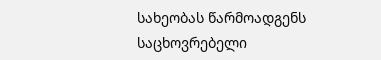სახეობას წარმოადგენს საცხოვრებელი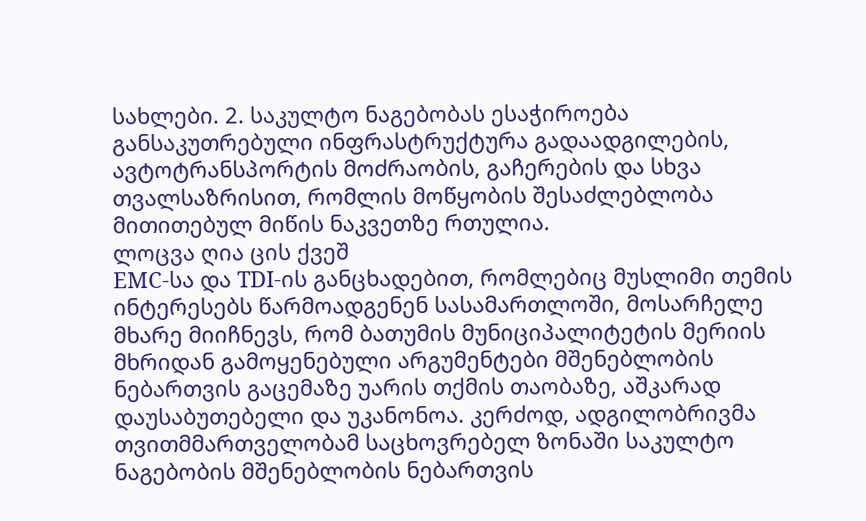სახლები. 2. საკულტო ნაგებობას ესაჭიროება განსაკუთრებული ინფრასტრუქტურა გადაადგილების, ავტოტრანსპორტის მოძრაობის, გაჩერების და სხვა თვალსაზრისით, რომლის მოწყობის შესაძლებლობა მითითებულ მიწის ნაკვეთზე რთულია.
ლოცვა ღია ცის ქვეშ
EMC-სა და TDI-ის განცხადებით, რომლებიც მუსლიმი თემის ინტერესებს წარმოადგენენ სასამართლოში, მოსარჩელე მხარე მიიჩნევს, რომ ბათუმის მუნიციპალიტეტის მერიის მხრიდან გამოყენებული არგუმენტები მშენებლობის ნებართვის გაცემაზე უარის თქმის თაობაზე, აშკარად დაუსაბუთებელი და უკანონოა. კერძოდ, ადგილობრივმა თვითმმართველობამ საცხოვრებელ ზონაში საკულტო ნაგებობის მშენებლობის ნებართვის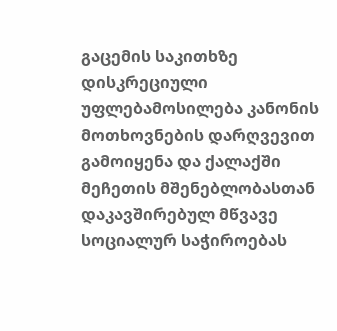გაცემის საკითხზე დისკრეციული უფლებამოსილება კანონის მოთხოვნების დარღვევით გამოიყენა და ქალაქში მეჩეთის მშენებლობასთან დაკავშირებულ მწვავე სოციალურ საჭიროებას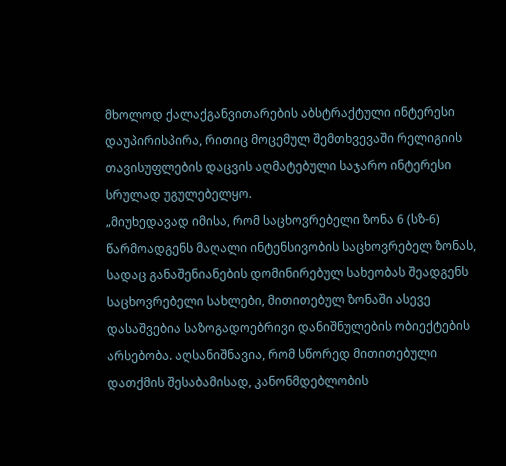მხოლოდ ქალაქგანვითარების აბსტრაქტული ინტერესი დაუპირისპირა, რითიც მოცემულ შემთხვევაში რელიგიის თავისუფლების დაცვის აღმატებული საჯარო ინტერესი სრულად უგულებელყო.
„მიუხედავად იმისა, რომ საცხოვრებელი ზონა 6 (სზ-6) წარმოადგენს მაღალი ინტენსივობის საცხოვრებელ ზონას, სადაც განაშენიანების დომინირებულ სახეობას შეადგენს საცხოვრებელი სახლები, მითითებულ ზონაში ასევე დასაშვებია საზოგადოებრივი დანიშნულების ობიექტების არსებობა. აღსანიშნავია, რომ სწორედ მითითებული დათქმის შესაბამისად, კანონმდებლობის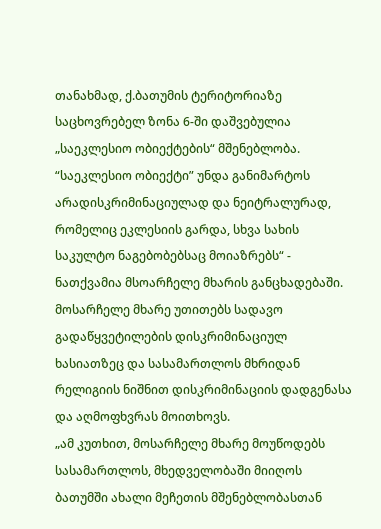თანახმად, ქ.ბათუმის ტერიტორიაზე საცხოვრებელ ზონა 6-ში დაშვებულია „საეკლესიო ობიექტების“ მშენებლობა. “საეკლესიო ობიექტი” უნდა განიმარტოს არადისკრიმინაციულად და ნეიტრალურად, რომელიც ეკლესიის გარდა, სხვა სახის საკულტო ნაგებობებსაც მოიაზრებს“ - ნათქვამია მსოარჩელე მხარის განცხადებაში.
მოსარჩელე მხარე უთითებს სადავო გადაწყვეტილების დისკრიმინაციულ ხასიათზეც და სასამართლოს მხრიდან რელიგიის ნიშნით დისკრიმინაციის დადგენასა და აღმოფხვრას მოითხოვს.
„ამ კუთხით, მოსარჩელე მხარე მოუწოდებს სასამართლოს, მხედველობაში მიიღოს ბათუმში ახალი მეჩეთის მშენებლობასთან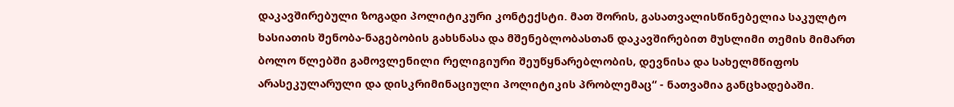დაკავშირებული ზოგადი პოლიტიკური კონტექსტი. მათ შორის, გასათვალისწინებელია საკულტო ხასიათის შენობა-ნაგებობის გახსნასა და მშენებლობასთან დაკავშირებით მუსლიმი თემის მიმართ ბოლო წლებში გამოვლენილი რელიგიური შეუწყნარებლობის, დევნისა და სახელმწიფოს არასეკულარული და დისკრიმინაციული პოლიტიკის პრობლემაც“ - ნათვამია განცხადებაში.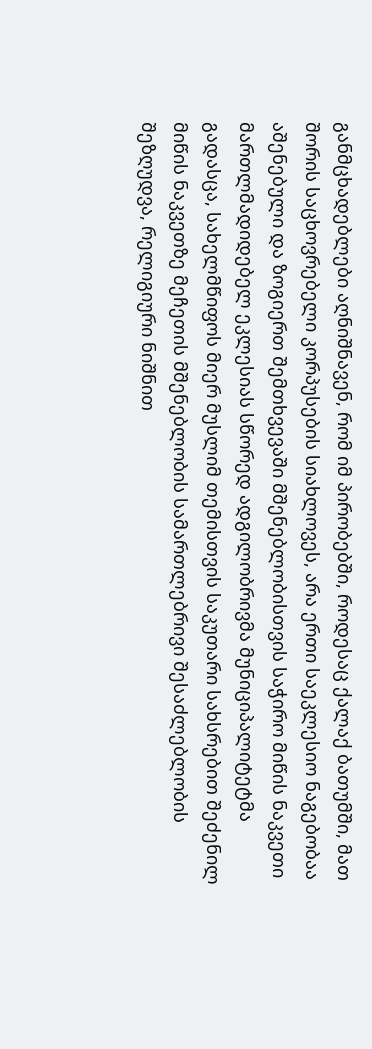განმცხადებლები აღნიშნავენ, რომ იმ პირობებში, როდესაც ქალაქ ბათუმში, მათ შორის საცხოვრებელი კორპუსების სიახლოვეს, არა ერთი საეკლესიო ნაგებობაა აშენებული და ზოგიერთ შემთხვევაში მშენებლობისთვის საჭირო მიწის ნაკვეთი მართლმადიდებელ ეკლესიას სწორედ ადგილობრივმა მუნიციპალიტეტმა გადასცა, სახელმწიფოს მიერ მუსლიმ თემისთვის საკუთარი სახსრებით შეძენილ მიწის ნაკვეთზე მეჩეთის მშენებლობის სამართლებრივი შესაძლებლობის შეზღუდვა, რელიგიური ნიშნით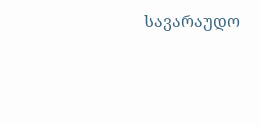სავარაუდო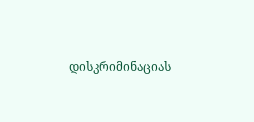დისკრიმინაციას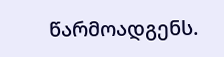წარმოადგენს.